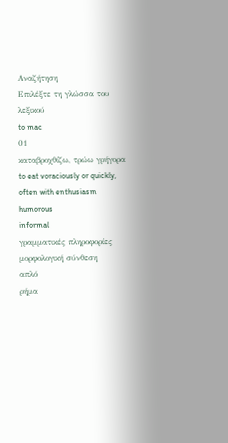Αναζήτηση
Επιλέξτε τη γλώσσα του λεξικού
to mac
01
καταβροχθίζω, τρώω γρήγορα
to eat voraciously or quickly, often with enthusiasm
humorous
informal
γραμματικές πληροφορίες
μορφολογική σύνθεση
απλό
ρήμα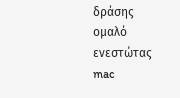δράσης
ομαλό
ενεστώτας
mac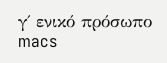γ΄ ενικό πρόσωπο
macs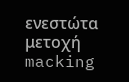ενεστώτα μετοχή
macking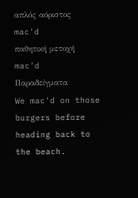απλός αόριστος
mac'd
παθητική μετοχή
mac'd
Παραδείγματα
We mac'd on those burgers before heading back to the beach.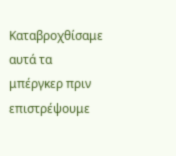Καταβροχθίσαμε αυτά τα μπέργκερ πριν επιστρέψουμε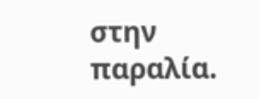στην παραλία.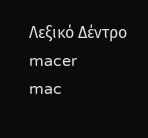Λεξικό Δέντρο
macer
mac